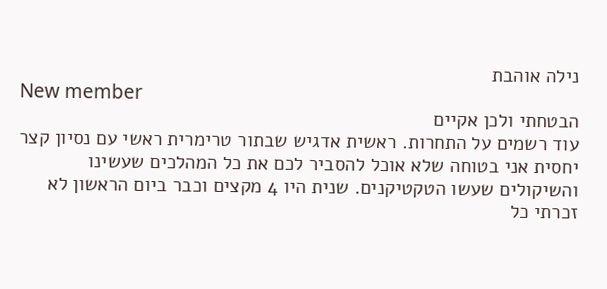נילה אוהבת
New member
הבטחתי ולכן אקיים
עוד רשמים על התחרות. ראשית אדגיש שבתור טרימרית ראשי עם נסיון קצר יחסית אני בטוחה שלא אוכל להסביר לכם את כל המהלכים שעשינו והשיקולים שעשו הטקטיקנים. שנית היו 4 מקצים וכבר ביום הראשון לא זכרתי כל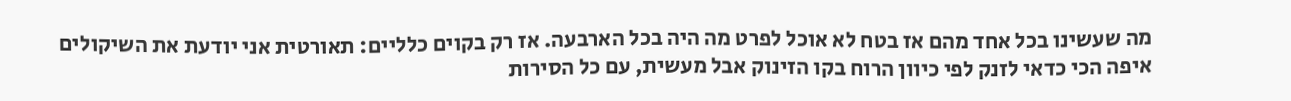מה שעשינו בכל אחד מהם אז בטח לא אוכל לפרט מה היה בכל הארבעה. אז רק בקוים כלליים: תאורטית אני יודעת את השיקולים איפה הכי כדאי לזנק לפי כיוון הרוח בקו הזינוק אבל מעשית, עם כל הסירות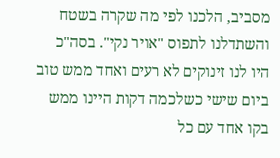מסביב, הלכנו לפי מה שקרה בשטח והשתדלנו לתפוס "אויר נקי". בסה"כ היו לנו זינוקים לא רעים ואחד ממש טוב ביום שישי כשלכמה דקות היינו ממש בקו אחד עם כל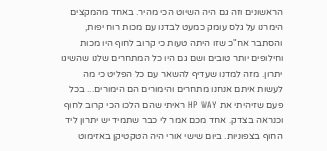הראשונים וזה גם היה השיוט הכי מהיר. באחד מהמקצים הימרנו על גלס עומק כמעט לבדנו עם מכות רוח יפות, והסתבר אח"כ שזו היתה טעות כי קרוב לחוף היו מכות וחילופים יותר טובים ושם גם היו כל המתחרים שלנו שהשיגו יתרון. מזה למדנו שעדיף להשאר עם כל הפליט כי מה לעשות איתם אנחנו מתחרים והימורים הם הימורים... בכל פעם שזיהיתי את HP WAY ראיתי שהם הלכו הכי קרוב לחוף וכנראה בצדק. אחד מכם אמר לי כבר שתמיד יש יתרון ליד החוף בצפוניות. ביום שישי אורי היה הטקטיקן באזימוט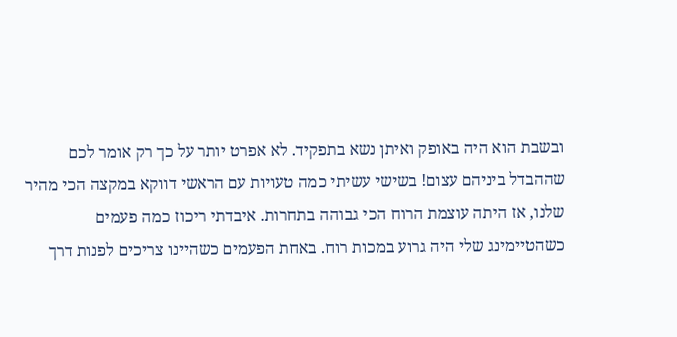ובשבת הוא היה באופק ואיתן נשא בתפקיד. לא אפרט יותר על כך רק אומר לכם שההבדל ביניהם עצום! בשישי עשיתי כמה טעויות עם הראשי דווקא במקצה הכי מהיר שלנו, אז היתה עוצמת הרוח הכי גבוהה בתחרות. איבדתי ריכוז כמה פעמים כשהטיימינג שלי היה גרוע במכות רוח. באחת הפעמים כשהיינו צריכים לפנות דרך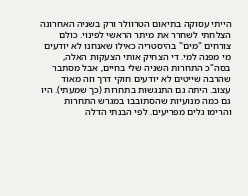הייתי עסוקה בתיאום הטרוולר ורק בשניה האחרונה הצלחתי לשחרר את מיתר הראשי לפינוי. כולם צורחים "מים" בהיסטריה כאילו שאנחנו לא יודעים מי מפנה למי. די הצחיק אותי הצעקות האלה, בסה"כ התחרות השניה שלי בחיים, אבל מסתבר שהרבה שייטים לא יודעים חוקי דרך וזה מאוד עצוב. היתה גם התנגשות בתחרות (כך שמעתי). היו גם כמה מנועיות שהסתובבו במגרש התחרות והרימו גלים מפריעים. לפי הבנתי הדלה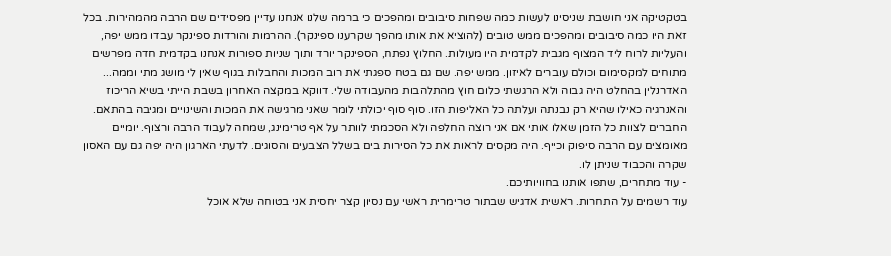בטקטיקה אני חושבת שניסינו לעשות כמה שפחות סיבובים ומהפכים כי ברמה שלנו אנחנו עדיין מפסידים שם הרבה מהמהירות. בכל זאת היו כמה סיבובים ומהפכים ממש טובים (להוציא את אותו מהפך שקרענו ספינקר). ההרמות והורדות ספינקר עבדו ממש יפה, והעליות לרוח ליד המצוף מגבית לקדמית היו מעולות. החלוץ נפתח, הספינקר יורד ותוך שניות ספורות אנחנו בקדמית חדה מפרשים מתוחים למקסימום וכולם עוברים לאיזון. ממש יפה. שם גם בטח ספגתי את רוב המכות והחבלות בגוף שאין לי מושג מתי וממה... האדרנלין בהחלט היה גבוה ולא הרגשתי כלום חוץ מהתלהבות מהעבודה שלי. דווקא במקצה האחרון בשבת הייתי בשיא הריכוז והאנרגיה כאילו שהיא רק נבנתה ועלתה כל האליפות הזו. סוף סוף יכולתי לומר שאני מרגישה את המכות והשינויים ומגיבה בהתאם. החברים לצוות כל הזמן שאלו אותי אם אני רוצה החלפה ולא הסכמתי לוותר על אף טרימינג, שמחה לעבוד הרבה ורצוף. יומיים מאומצים עם הרבה סיפוק וכייף. היה מקסים לראות את כל הסירות בים בשלל הצבעים והסוגים. לדעתי הארגון היה יפה גם עם האסון שקרה והכבוד שניתן לו.
- עוד מתחרים, שתפו אותנו בחוויותיכם.
עוד רשמים על התחרות. ראשית אדגיש שבתור טרימרית ראשי עם נסיון קצר יחסית אני בטוחה שלא אוכל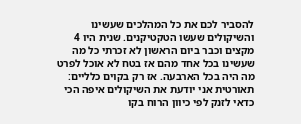להסביר לכם את כל המהלכים שעשינו והשיקולים שעשו הטקטיקנים. שנית היו 4 מקצים וכבר ביום הראשון לא זכרתי כל מה שעשינו בכל אחד מהם אז בטח לא אוכל לפרט מה היה בכל הארבעה. אז רק בקוים כלליים: תאורטית אני יודעת את השיקולים איפה הכי כדאי לזנק לפי כיוון הרוח בקו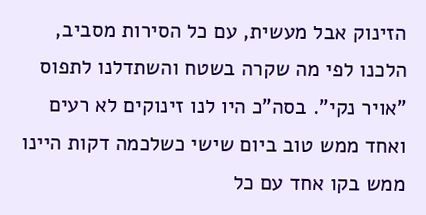הזינוק אבל מעשית, עם כל הסירות מסביב, הלכנו לפי מה שקרה בשטח והשתדלנו לתפוס "אויר נקי". בסה"כ היו לנו זינוקים לא רעים ואחד ממש טוב ביום שישי כשלכמה דקות היינו ממש בקו אחד עם כל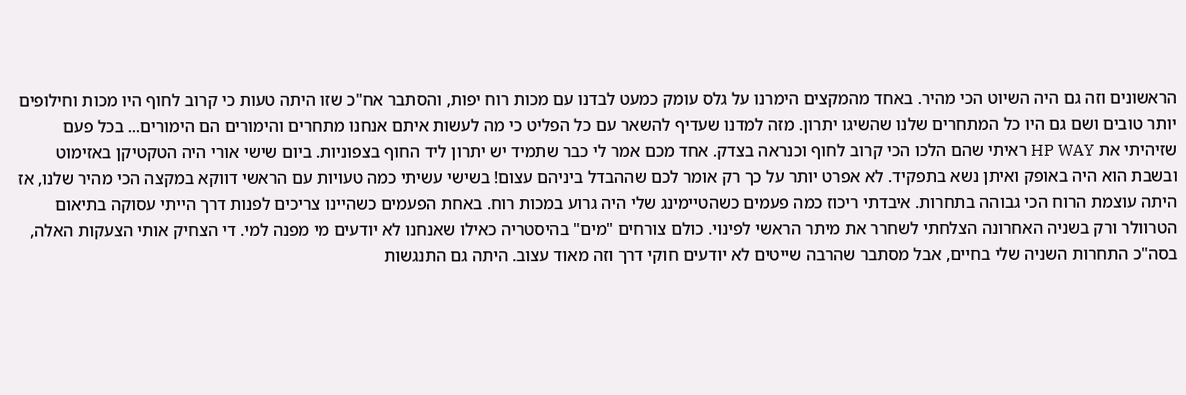הראשונים וזה גם היה השיוט הכי מהיר. באחד מהמקצים הימרנו על גלס עומק כמעט לבדנו עם מכות רוח יפות, והסתבר אח"כ שזו היתה טעות כי קרוב לחוף היו מכות וחילופים יותר טובים ושם גם היו כל המתחרים שלנו שהשיגו יתרון. מזה למדנו שעדיף להשאר עם כל הפליט כי מה לעשות איתם אנחנו מתחרים והימורים הם הימורים... בכל פעם שזיהיתי את HP WAY ראיתי שהם הלכו הכי קרוב לחוף וכנראה בצדק. אחד מכם אמר לי כבר שתמיד יש יתרון ליד החוף בצפוניות. ביום שישי אורי היה הטקטיקן באזימוט ובשבת הוא היה באופק ואיתן נשא בתפקיד. לא אפרט יותר על כך רק אומר לכם שההבדל ביניהם עצום! בשישי עשיתי כמה טעויות עם הראשי דווקא במקצה הכי מהיר שלנו, אז היתה עוצמת הרוח הכי גבוהה בתחרות. איבדתי ריכוז כמה פעמים כשהטיימינג שלי היה גרוע במכות רוח. באחת הפעמים כשהיינו צריכים לפנות דרך הייתי עסוקה בתיאום הטרוולר ורק בשניה האחרונה הצלחתי לשחרר את מיתר הראשי לפינוי. כולם צורחים "מים" בהיסטריה כאילו שאנחנו לא יודעים מי מפנה למי. די הצחיק אותי הצעקות האלה, בסה"כ התחרות השניה שלי בחיים, אבל מסתבר שהרבה שייטים לא יודעים חוקי דרך וזה מאוד עצוב. היתה גם התנגשות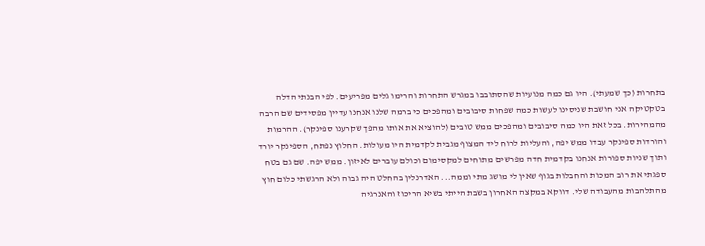בתחרות (כך שמעתי). היו גם כמה מנועיות שהסתובבו במגרש התחרות והרימו גלים מפריעים. לפי הבנתי הדלה בטקטיקה אני חושבת שניסינו לעשות כמה שפחות סיבובים ומהפכים כי ברמה שלנו אנחנו עדיין מפסידים שם הרבה מהמהירות. בכל זאת היו כמה סיבובים ומהפכים ממש טובים (להוציא את אותו מהפך שקרענו ספינקר). ההרמות והורדות ספינקר עבדו ממש יפה, והעליות לרוח ליד המצוף מגבית לקדמית היו מעולות. החלוץ נפתח, הספינקר יורד ותוך שניות ספורות אנחנו בקדמית חדה מפרשים מתוחים למקסימום וכולם עוברים לאיזון. ממש יפה. שם גם בטח ספגתי את רוב המכות והחבלות בגוף שאין לי מושג מתי וממה... האדרנלין בהחלט היה גבוה ולא הרגשתי כלום חוץ מהתלהבות מהעבודה שלי. דווקא במקצה האחרון בשבת הייתי בשיא הריכוז והאנרגיה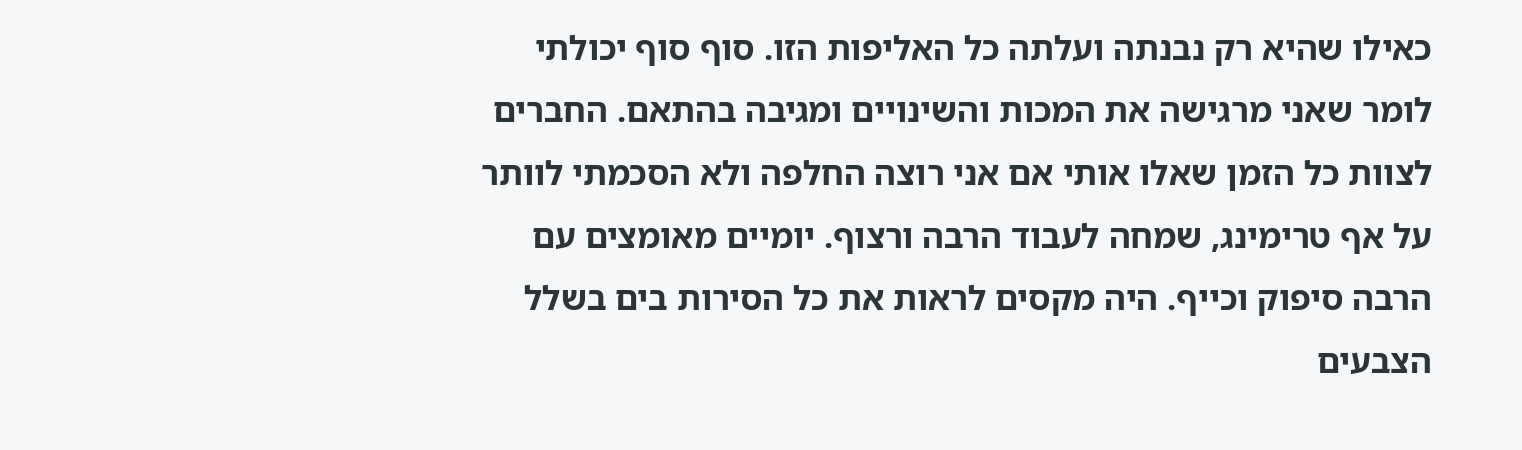כאילו שהיא רק נבנתה ועלתה כל האליפות הזו. סוף סוף יכולתי לומר שאני מרגישה את המכות והשינויים ומגיבה בהתאם. החברים לצוות כל הזמן שאלו אותי אם אני רוצה החלפה ולא הסכמתי לוותר על אף טרימינג, שמחה לעבוד הרבה ורצוף. יומיים מאומצים עם הרבה סיפוק וכייף. היה מקסים לראות את כל הסירות בים בשלל הצבעים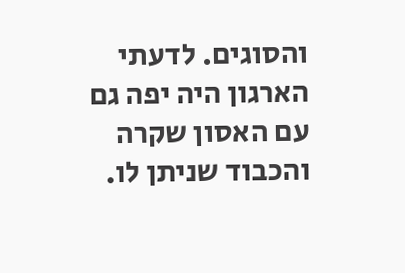והסוגים. לדעתי הארגון היה יפה גם עם האסון שקרה והכבוד שניתן לו.